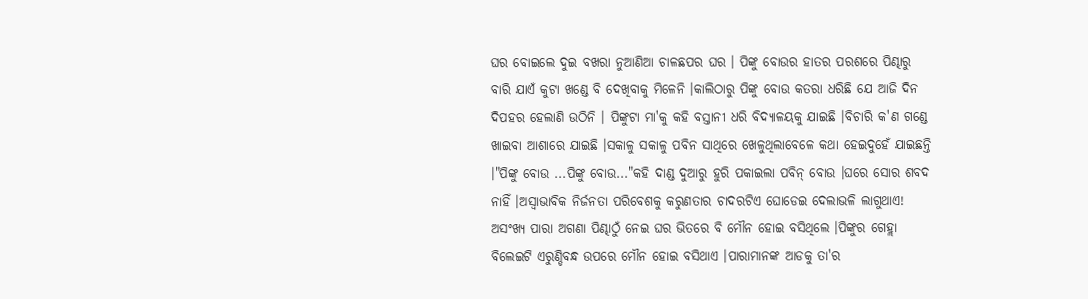ଘର ବୋଇଲେ ଦୁଇ ବଖରା ନୁଆଣିଆ ଚାଳଛପର ଘର । ପିଙ୍କୁ ବୋଉର ହାତର ପରଶରେ ପିଣ୍ଢାରୁ ବାରି ଯାଏଁ କୁଟା ଖଣ୍ଡେ ବି ଦେଖିବାକୁ ମିଳେନି ।କାଲିଠାରୁ ପିଙ୍କୁ ବୋଉ କତରା ଧରିଛି ଯେ ଆଜି ଦିନ ଦିପହର ହେଲାଣି ଉଠିନି । ପିଙ୍କୁଟା ମା'କୁ କହି ବସ୍ତାନୀ ଧରି ବିଦ୍ୟାଳୟକୁ ଯାଇଛି ।ବିଚାରି କ'ଣ ଗଣ୍ଡେ ଖାଇବା ଆଶାରେ ଯାଇଛି ।ସକାଳୁ ସକାଳୁ ପବିନ ସାଥିରେ ଖେଳୁଥିଲାବେଳେ କଥା ହେଇଦୁହେଁ ଯାଇଛନ୍ତି ।"ପିଙ୍କୁ ବୋଉ ...ପିଙ୍କୁ ବୋଉ..."କହି ଦାଣ୍ଡ ଦୁଆରୁ ହୁରି ପକାଇଲା ପବିନ୍ ବୋଉ ।ଘରେ ସୋର ଶବଦ ନାହିଁ ।ଅସ୍ବାଭାବିକ ନିର୍ଜନତା ପରିବେଶକୁ କରୁଣତାର ଚାଦରଟିଏ ଘୋଡେଇ ଦେଲାଭଳି ଲାଗୁଥାଏ! ଅସଂଖ୍ୟ ପାରା ଅଗଣା ପିଣ୍ଢାଠୁଁ ନେଇ ଘର ଭିତରେ ବି ମୌନ ହୋଇ ବସିଥିଲେ ।ପିଙ୍କୁର ଗେହ୍ଲା ବିଲେଇଟି ଏରୁଣ୍ଡିବନ୍ଧ ଉପରେ ମୌନ ହୋଇ ବସିଥାଏ ।ପାରାମାନଙ୍କ ଆଡକୁ ତା'ର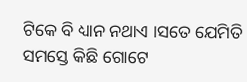ଟିକେ ବି ଧ୍ୟାନ ନଥାଏ ।ସତେ ଯେମିତି ସମସ୍ତେ କିଛି ଗୋଟେ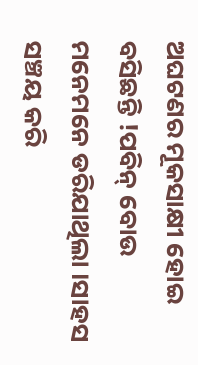ଅଘଟଣର ମୂକସାକ୍ଷୀ ହୋଇ ବସିଛନ୍ତି !ପବିନ୍ ବୋଉ ମନେମନେ ଡରିଯାଥିଲା ।ସାହସ ସଞ୍ଚୟ କରି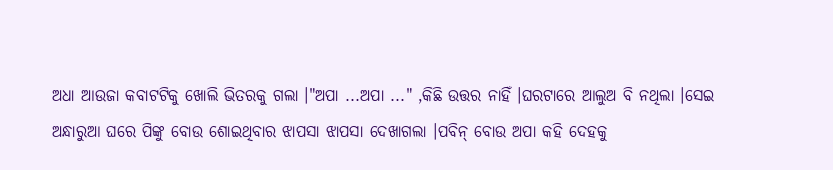ଅଧା ଆଉଜା କବାଟଟିକୁ ଖୋଲି ଭିତରକୁ ଗଲା ।"ଅପା ...ଅପା ..." ,କିଛି ଉତ୍ତର ନାହିଁ ।ଘରଟାରେ ଆଲୁଅ ବି ନଥିଲା ।ସେଇ ଅନ୍ଧାରୁଆ ଘରେ ପିଙ୍କୁ ବୋଉ ଶୋଇଥିବାର ଝାପସା ଝାପସା ଦେଖାଗଲା ।ପବିନ୍ ବୋଉ ଅପା କହି ଦେହକୁ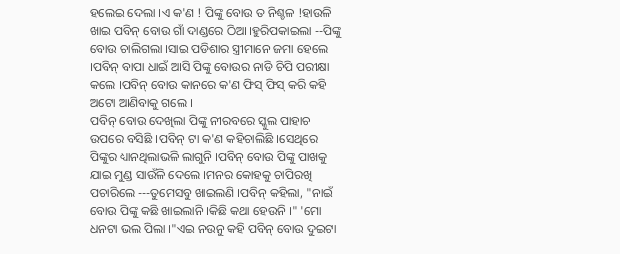ହଲେଇ ଦେଲା ।ଏ କ'ଣ ! ପିଙ୍କୁ ବୋଉ ତ ନିଶ୍ଚଳ !ହାଉଳି ଖାଇ ପବିନ୍ ବୋଉ ଗାଁ ଦାଣ୍ଡରେ ଠିଆ ।ହୁରିପକାଇଲା --ପିଙ୍କୁ ବୋଉ ଚାଲିଗଲା ।ସାଇ ପଡିଶାର ସ୍ତ୍ରୀମାନେ ଜମା ହେଲେ ।ପବିନ୍ ବାପା ଧାଇଁ ଆସି ପିଙ୍କୁ ବୋଉର ନାଡି ଚିପି ପରୀକ୍ଷା କଲେ ।ପବିନ୍ ବୋଉ କାନରେ କ'ଣ ଫିସ୍ ଫିସ୍ କରି କହି ଅଟୋ ଆଣିବାକୁ ଗଲେ ।
ପବିନ୍ ବୋଉ ଦେଖିଲା ପିଙ୍କୁ ନୀରବରେ ସ୍କୁଲ ପାହାଚ ଉପରେ ବସିଛି ।ପବିନ୍ ଟା କ'ଣ କହିଚାଲିଛି ।ସେଥିରେ ପିଙ୍କୁର ଧ୍ୟାନଥିଲାଭଳି ଲାଗୁନି ।ପବିନ୍ ବୋଉ ପିଙ୍କୁ ପାଖକୁ ଯାଇ ମୁଣ୍ଡ ସାଉଁଳି ଦେଲେ ।ମନର କୋହକୁ ଚାପିରଖି ପଚାରିଲେ ---ତୁମେସବୁ ଖାଇଲଣି ।ପବିନ୍ କହିଲା, "ନାଇଁ ବୋଉ ପିଙ୍କୁ କଛି ଖାଇଲାନି ।କିଛି କଥା ହେଉନି ।" 'ମୋ ଧନଟା ଭଲ ପିଲା ।"ଏଇ ନଉନୁ କହି ପବିନ୍ ବୋଉ ଦୁଇଟା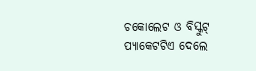ଚକୋଲେଟ ଓ ବିସ୍କୁଟ୍ ପ୍ୟାକେଟଟିଏ ଦେଲେ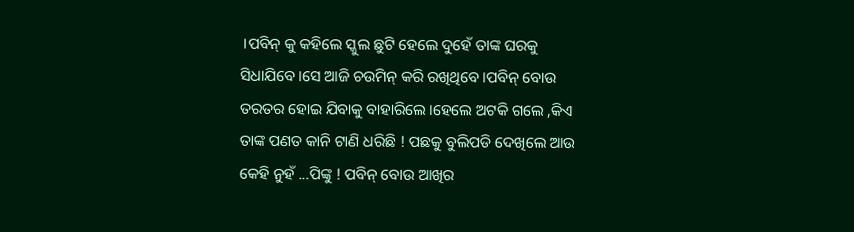।ପବିନ୍ କୁ କହିଲେ ସ୍କୁଲ ଛୁଟି ହେଲେ ଦୁହେଁ ତାଙ୍କ ଘରକୁ ସିଧାଯିବେ ।ସେ ଆଜି ଚଉମିନ୍ କରି ରଖିଥିବେ ।ପବିନ୍ ବୋଉ ତରତର ହୋଇ ଯିବାକୁ ବାହାରିଲେ ।ହେଲେ ଅଟକି ଗଲେ ,କିଏ ତାଙ୍କ ପଣତ କାନି ଟାଣି ଧରିଛି ! ପଛକୁ ବୁଲିପଡି ଦେଖିଲେ ଆଉ କେହି ନୁହଁ ...ପିଙ୍କୁ ! ପବିନ୍ ବୋଉ ଆଖିର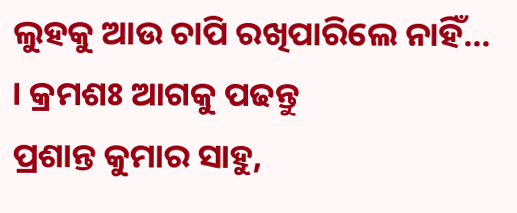ଲୁହକୁ ଆଉ ଚାପି ରଖିପାରିଲେ ନାହିଁ... । କ୍ରମଶଃ ଆଗକୁ ପଢନ୍ତୁ
ପ୍ରଶାନ୍ତ କୁମାର ସାହୁ,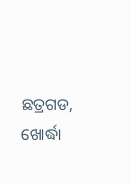ଛତ୍ରଗଡ, ଖୋର୍ଦ୍ଧା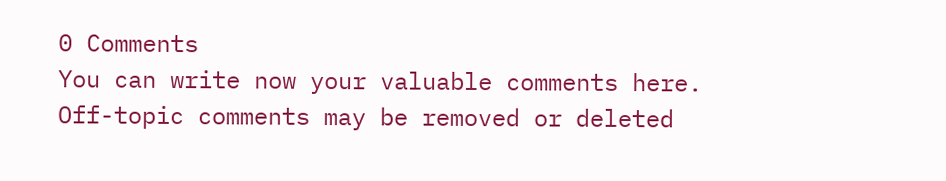0 Comments
You can write now your valuable comments here. Off-topic comments may be removed or deleted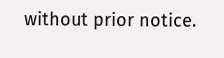without prior notice.